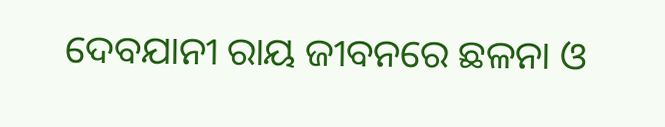ଦେବଯାନୀ ରାୟ ଜୀବନରେ ଛଳନା ଓ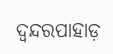ଦ୍ୱନ୍ଦରପାହାଡ଼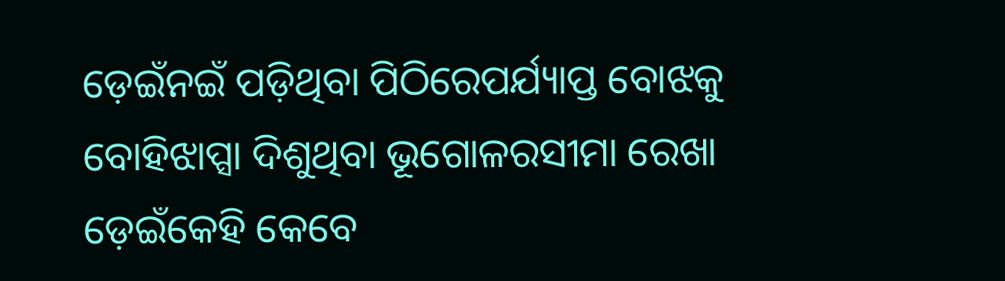ଡ଼େଇଁନଇଁ ପଡ଼ିଥିବା ପିଠିରେପର୍ଯ୍ୟାପ୍ତ ବୋଝକୁ ବୋହିଝାପ୍ସା ଦିଶୁଥିବା ଭୂଗୋଳରସୀମା ରେଖା ଡ଼େଇଁକେହି କେବେ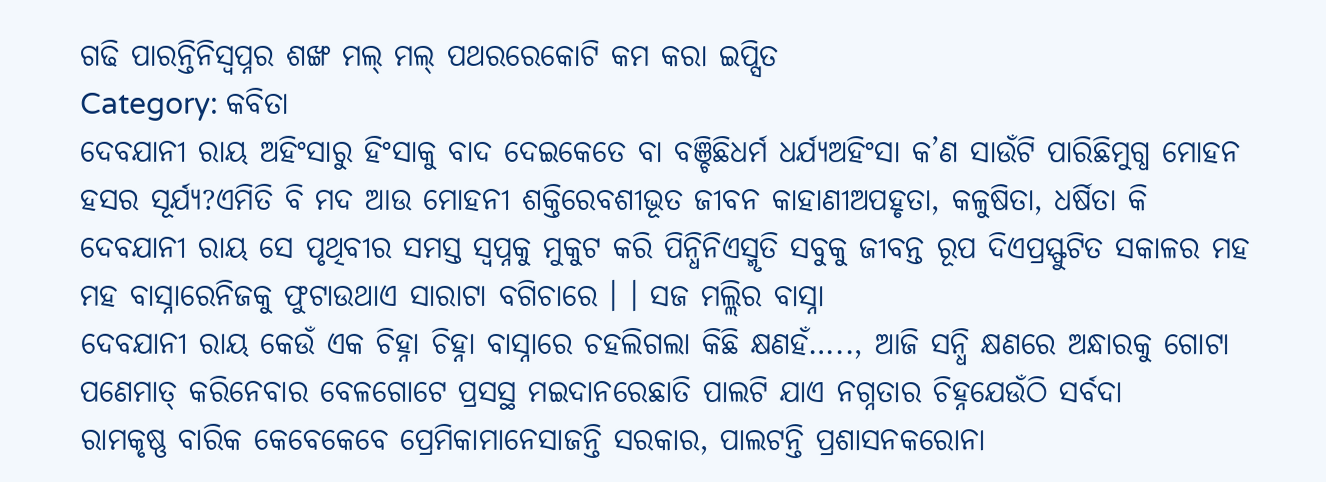ଗଢି ପାରନ୍ତିନିସ୍ୱପ୍ନର ଶଙ୍ଖ ମଲ୍ ମଲ୍ ପଥରରେକୋଟି କମ କରା ଇପ୍ସିତ
Category: କବିତା
ଦେବଯାନୀ ରାୟ ଅହିଂସାରୁ ହିଂସାକୁ ବାଦ ଦେଇକେତେ ବା ବଞ୍ଚିଛିଧର୍ମ ଧର୍ଯ୍ୟଅହିଂସା କ’ଣ ସାଉଁଟି ପାରିଛିମୁଗ୍ଧ ମୋହନ ହସର ସୂର୍ଯ୍ୟ?ଏମିତି ବି ମଦ ଆଉ ମୋହନୀ ଶକ୍ତିରେବଶୀଭୂତ ଜୀବନ କାହାଣୀଅପହୃତା, କଳୁଷିତା, ଧର୍ଷିତା କି
ଦେବଯାନୀ ରାୟ ସେ ପୃଥିବୀର ସମସ୍ତ ସ୍ୱପ୍ନକୁ ମୁକୁଟ କରି ପିନ୍ଧିନିଏସ୍ମୃତି ସବୁକୁ ଜୀବନ୍ତ ରୂପ ଦିଏପ୍ରସ୍ଫୁଟିତ ସକାଳର ମହ ମହ ବାସ୍ନାରେନିଜକୁ ଫୁଟାଉଥାଏ ସାରାଟା ବଗିଚାରେ । । ସଜ ମଲ୍ଲିର ବାସ୍ନା
ଦେବଯାନୀ ରାୟ କେଉଁ ଏକ ଚିହ୍ନା ଚିହ୍ନା ବାସ୍ନାରେ ଚହଲିଗଲା କିଛି କ୍ଷଣହଁ….., ଆଜି ସନ୍ଧି କ୍ଷଣରେ ଅନ୍ଧାରକୁ ଗୋଟା ପଣେମାତ୍ କରିନେବାର ବେଳଗୋଟେ ପ୍ରସସ୍ଥ ମଇଦାନରେଛାତି ପାଲଟି ଯାଏ ନଗ୍ନତାର ଚିହ୍ନଯେଉଁଠି ସର୍ବଦା
ରାମକୃଷ୍ଣ ବାରିକ କେବେକେବେ ପ୍ରେମିକାମାନେସାଜନ୍ତି ସରକାର, ପାଲଟନ୍ତି ପ୍ରଶାସନକରୋନା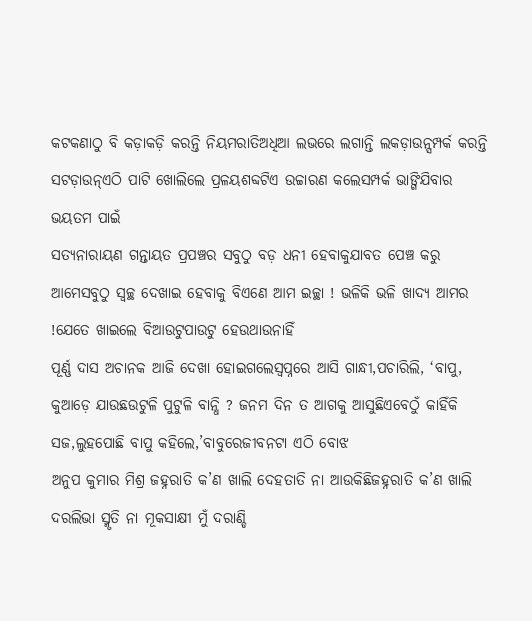କଟକଣାଠୁ ବି କଡ଼ାକଡ଼ି କରନ୍ତି ନିୟମରାତିଅଧିଆ ଲଭରେ ଲଗାନ୍ତି ଲକଡ଼ାଉନ୍ସମ୍ପର୍କ କରନ୍ତି ସଟଡ଼ାଉନ୍ଏଠି ପାଟି ଖୋଲିଲେ ପ୍ରଳୟଶବ୍ଦଟିଏ ଉଚ୍ଚାରଣ କଲେସମ୍ପର୍କ ଭାଙ୍ଗିଯିବାର ଭୟତମ ପାଇଁ
ସତ୍ୟନାରାୟଣ ଗନ୍ତାୟତ ପ୍ରପଞ୍ଚର ସବୁଠୁ ବଡ଼ ଧନୀ ହେବାକୁଯାବତ ପେଞ୍ଚ କରୁ ଆମେସବୁଠୁ ସ୍ୱଚ୍ଛ ଦେଖାଇ ହେବାକୁ ବିଏଣେ ଆମ ଇଚ୍ଛା ! ଭଳିକି ଭଳି ଖାଦ୍ୟ ଆମର !ଯେତେ ଖାଇଲେ ବିଆଉଟୁପାଉଟୁ ହେଉଥାଉନାହିଁ
ପୂର୍ଣ୍ଣ ଦାସ ଅଚାନକ ଆଜି ଦେଖା ହୋଇଗଲେସ୍ୱପ୍ନରେ ଆସି ଗାନ୍ଧୀ,ପଚାରିଲି, ‘ବାପୁ, କୁଆଡ଼େ ଯାଉଛଉଟୁଳି ପୁଟୁଳି ବାନ୍ଧି ? ଜନମ ଦିନ ତ ଆଗକୁ ଆସୁଛିଏବେଠୁଁ କାହିଁକି ସଜ,ଲୁହପୋଛି ବାପୁ କହିଲେ,’ବାବୁରେଜୀବନଟା ଏଠି ବୋଝ
ଅନୁପ କୁମାର ମିଶ୍ର ଜହ୍ନରାତି କ’ଣ ଖାଲି ଦେହତାତି ନା ଆଉକିଛିଜହ୍ନରାତି କ’ଣ ଖାଲି ଦରଲିଭା ସ୍ମୃତି ନା ମୂକସାକ୍ଷୀ ମୁଁ ଦରାଣ୍ଡି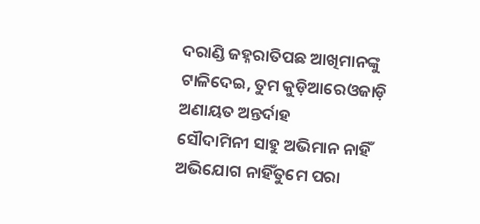ଦରାଣ୍ଡି ଜହ୍ନରାତିପଛ ଆଖିମାନଙ୍କୁ ଟାଳିଦେଇ, ତୁମ କୁଡ଼ିଆରେଓଜାଡ଼ି ଅଣାୟତ ଅନ୍ତର୍ଦାହ
ସୌଦାମିନୀ ସାହୁ ଅଭିମାନ ନାହିଁ ଅଭିଯୋଗ ନାହିଁତୁମେ ପରା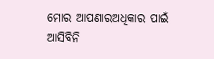ମୋର ଆପଣାରଅଧିକାର ପାଇଁ ଆସିବିନି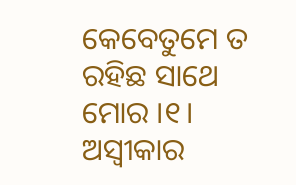କେବେତୁମେ ତ ରହିଛ ସାଥେ ମୋର ।୧। ଅସ୍ଵୀକାର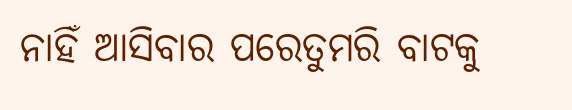ନାହିଁ ଆସିବାର ପରେତୁମରି ବାଟକୁ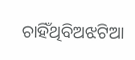ଚାହିଁଥିବିଅଝଟିଆ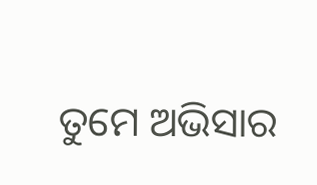ତୁମେ ଅଭିସାର